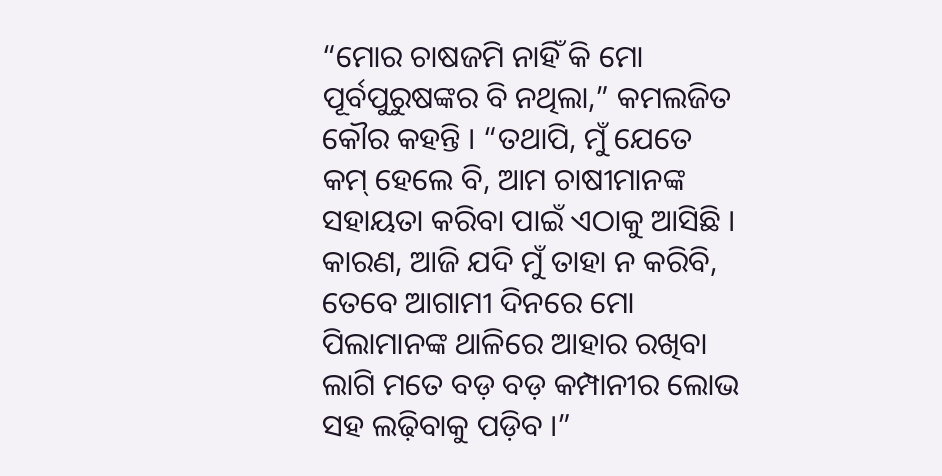“ମୋର ଚାଷଜମି ନାହିଁ କି ମୋ ପୂର୍ବପୁରୁଷଙ୍କର ବି ନଥିଲା,” କମଲଜିତ କୌର କହନ୍ତି । “ତଥାପି, ମୁଁ ଯେତେ କମ୍ ହେଲେ ବି, ଆମ ଚାଷୀମାନଙ୍କ ସହାୟତା କରିବା ପାଇଁ ଏଠାକୁ ଆସିଛି । କାରଣ, ଆଜି ଯଦି ମୁଁ ତାହା ନ କରିବି, ତେବେ ଆଗାମୀ ଦିନରେ ମୋ ପିଲାମାନଙ୍କ ଥାଳିରେ ଆହାର ରଖିବା ଲାଗି ମତେ ବଡ଼ ବଡ଼ କମ୍ପାନୀର ଲୋଭ ସହ ଲଢ଼ିବାକୁ ପଡ଼ିବ ।”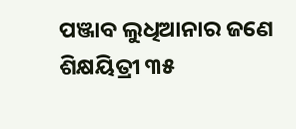ପଞ୍ଜାବ ଲୁଧିଆନାର ଜଣେ ଶିକ୍ଷୟିତ୍ରୀ ୩୫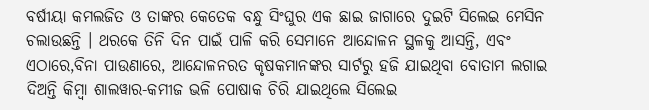ବର୍ଷୀୟା କମଲଜିତ ଓ ତାଙ୍କର କେତେକ ବନ୍ଧୁ ସିଂଘୁର ଏକ ଛାଇ ଜାଗାରେ ଦୁଇଟି ସିଲେଇ ମେସିନ ଚଲାଉଛନ୍ତି । ଥରକେ ତିନି ଦିନ ପାଇଁ ପାଳି କରି ସେମାନେ ଆନ୍ଦୋଳନ ସ୍ଥଳକୁ ଆସନ୍ତି, ଏବଂ ଏଠାରେ,ବିନା ପାଉଣାରେ, ଆନ୍ଦୋଳନରତ କୃଷକମାନଙ୍କର ସାର୍ଟରୁ ହଜି ଯାଇଥିବା ବୋତାମ ଲଗାଇ ଦିଅନ୍ତି କିମ୍ବା ଶାଲୱାର-କମୀଜ ଭଳି ପୋଷାକ ଚିରି ଯାଇଥିଲେ ସିଲେଇ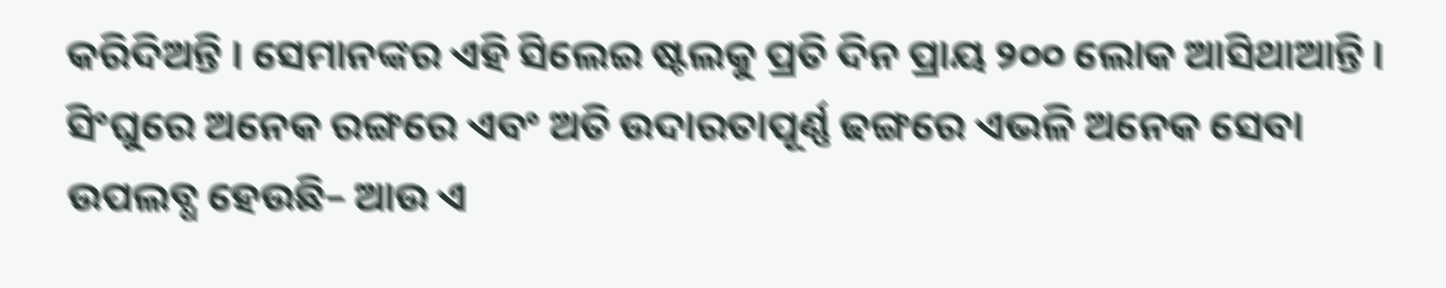କରିଦିଅନ୍ତି । ସେମାନଙ୍କର ଏହି ସିଲେଇ ଷ୍ଟଲକୁ ପ୍ରତି ଦିନ ପ୍ରାୟ ୨୦୦ ଲୋକ ଆସିଥାଆନ୍ତି ।
ସିଂଘୁରେ ଅନେକ ରଙ୍ଗରେ ଏବଂ ଅତି ଉଦାରତାପୂର୍ଣ୍ଣ ଢଙ୍ଗରେ ଏଭଳି ଅନେକ ସେବା ଉପଲବ୍ଧ ହେଉଛି– ଆଉ ଏ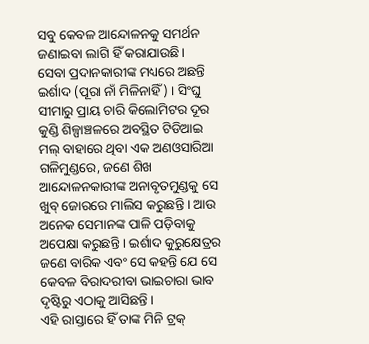ସବୁ କେବଳ ଆନ୍ଦୋଳନକୁ ସମର୍ଥନ ଜଣାଇବା ଲାଗି ହିଁ କରାଯାଉଛି।
ସେବା ପ୍ରଦାନକାରୀଙ୍କ ମଧ୍ୟରେ ଅଛନ୍ତି ଇର୍ଶାଦ (ପୂରା ନାଁ ମିଳିନାହିଁ) । ସିଂଘୁ ସୀମାରୁ ପ୍ରାୟ ଚାରି କିଲୋମିଟର ଦୂର କୁଣ୍ଡି ଶିଳ୍ପାଞ୍ଚଳରେ ଅବସ୍ଥିତ ଟିଡିଆଇ ମଲ୍ ବାହାରେ ଥିବା ଏକ ଅଣଓସାରିଆ ଗଳିମୁଣ୍ଡରେ, ଜଣେ ଶିଖ ଆନ୍ଦୋଳନକାରୀଙ୍କ ଅନାବୃତମୁଣ୍ଡକୁ ସେ ଖୁବ୍ ଜୋରରେ ମାଲିସ କରୁଛନ୍ତି । ଆଉ ଅନେକ ସେମାନଙ୍କ ପାଳି ପଡ଼ିବାକୁ ଅପେକ୍ଷା କରୁଛନ୍ତି । ଇର୍ଶାଦ କୁରୁକ୍ଷେତ୍ରର ଜଣେ ବାରିକ ଏବଂ ସେ କହନ୍ତି ଯେ ସେ କେବଳ ବିରାଦରୀବା ଭାଇଚାରା ଭାବ ଦୃଷ୍ଟିରୁ ଏଠାକୁ ଆସିଛନ୍ତି ।
ଏହି ରାସ୍ତାରେ ହିଁ ତାଙ୍କ ମିନି ଟ୍ରକ୍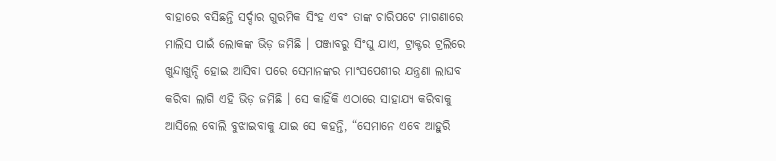ବାହାରେ ବସିଛନ୍ତି ସର୍ଦ୍ଦାର ଗୁରମିକ ସିଂହ ଏବଂ ତାଙ୍କ ଚାରିପଟେ ମାଗଣାରେ ମାଲିସ ପାଇଁ ଲୋକଙ୍କ ଭିଡ଼ ଜମିଛି । ପଞ୍ଜାବରୁ ସିଂଘୁ ଯାଏ, ଟ୍ରାକ୍ଟର ଟ୍ରଲିରେ ଖୁନ୍ଦାଖୁନ୍ଦି ହୋଇ ଆସିବା ପରେ ସେମାନଙ୍କର ମାଂସପେଶୀର ଯନ୍ତ୍ରଣା ଲାଘବ କରିବା ଲାଗି ଏହି ଭିଡ଼ ଜମିଛି । ସେ କାହିଁକି ଏଠାରେ ସାହାଯ୍ୟ କରିବାକୁ ଆସିଲେ ବୋଲି ବୁଝାଇବାକୁ ଯାଇ ସେ କହନ୍ତି, “ସେମାନେ ଏବେ ଆହୁରି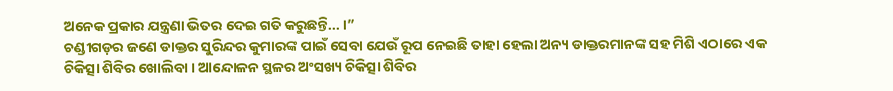ଅନେକ ପ୍ରକାର ଯନ୍ତ୍ରଣା ଭିତର ଦେଇ ଗତି କରୁଛନ୍ତି... ।”
ଚଣ୍ଡୀଗଡ଼ର ଜଣେ ଡାକ୍ତର ସୁରିନ୍ଦର କୁମାରଙ୍କ ପାଇଁ ସେବା ଯେଉଁ ରୂପ ନେଇଛି ତାହା ହେଲା ଅନ୍ୟ ଡାକ୍ତରମାନଙ୍କ ସହ ମିଶି ଏଠାରେ ଏକ ଚିକିତ୍ସା ଶିବିର ଖୋଲିବା । ଆନ୍ଦୋଳନ ସ୍ଥଳର ଅଂସଖ୍ୟ ଚିକିତ୍ସା ଶିବିର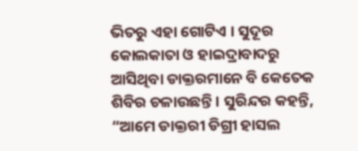ଭିତରୁ ଏହା ଗୋଟିଏ । ସୁଦୂର କୋଲକାତା ଓ ହାଇଦ୍ରାବାଦରୁ ଆସିଥିବା ଡାକ୍ତରମାନେ ବି କେତେକ ଶିବିର ଚଳାଉଛନ୍ତି । ସୁରିନ୍ଦର କହନ୍ତି, “ଆମେ ଡାକ୍ତରୀ ଡିଗ୍ରୀ ହାସଲ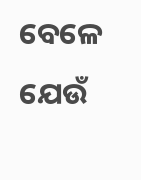ବେଳେ ଯେଉଁ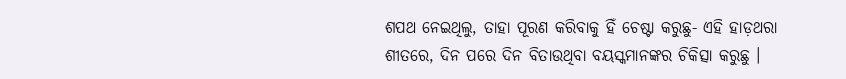ଶପଥ ନେଇଥିଲୁ, ତାହା ପୂରଣ କରିବାକୁ ହିଁ ଚେଷ୍ଟା କରୁଛୁ- ଏହି ହାଡ଼ଥରା ଶୀତରେ, ଦିନ ପରେ ଦିନ ବିତାଉଥିବା ବୟସ୍କମାନଙ୍କର ଚିକିତ୍ସା କରୁଛୁ ।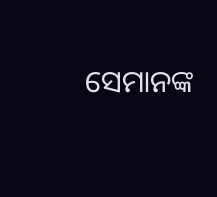ସେମାନଙ୍କ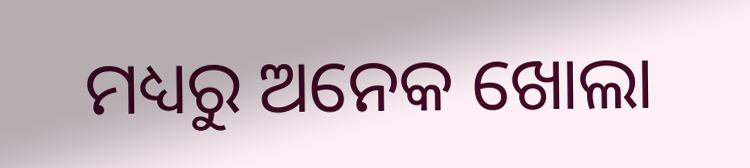ମଧ୍ୟରୁ ଅନେକ ଖୋଲା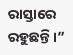ରାସ୍ତାରେ ରହୁଛନ୍ତି ।”